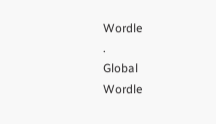Wordle
.
Global
Wordle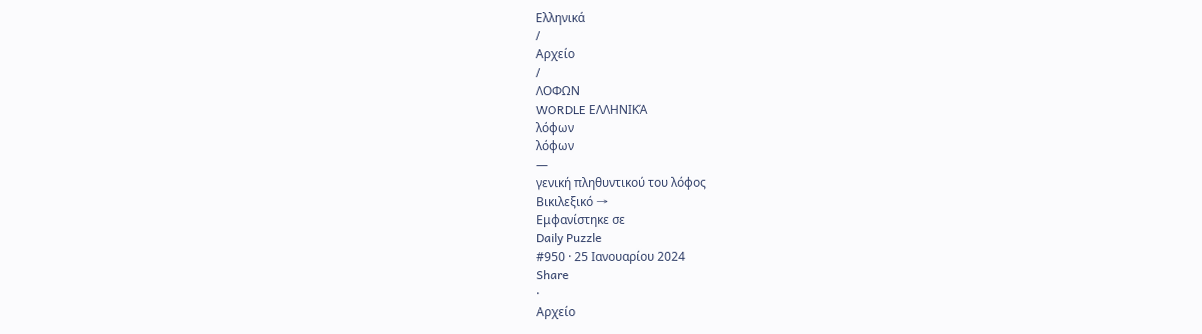Ελληνικά
/
Αρχείο
/
ΛΟΦΩΝ
WORDLE ΕΛΛΗΝΙΚΆ
λόφων
λόφων
—
γενική πληθυντικού του λόφος
Βικιλεξικό →
Εμφανίστηκε σε
Daily Puzzle
#950 · 25 Ιανουαρίου 2024
Share
·
Αρχείο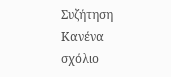Συζήτηση
Κανένα σχόλιο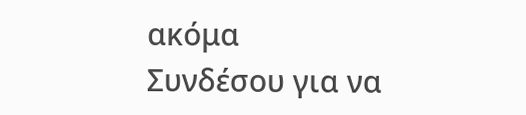ακόμα
Συνδέσου για να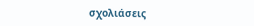σχολιάσεις